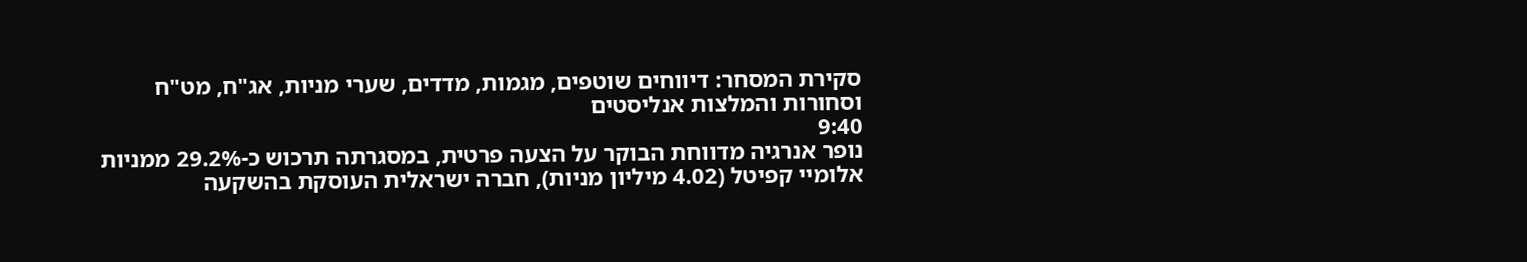סקירת המסחר: דיווחים שוטפים, מגמות, מדדים, שערי מניות, אג"ח, מט"ח וסחורות והמלצות אנליסטים
9:40
נופר אנרגיה מדווחת הבוקר על הצעה פרטית, במסגרתה תרכוש כ-29.2% ממניות אלומיי קפיטל (4.02 מיליון מניות), חברה ישראלית העוסקת בהשקעה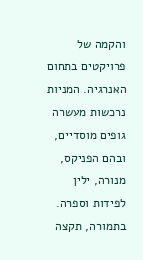והקמה של פרויקטים בתחום האנרגיה. המניות נרכשות מעשרה גופים מוסדיים, ובהם הפניקס, מנורה, ילין לפידות וספרה. בתמורה, תקצה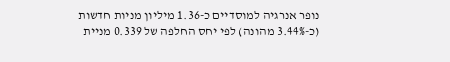נופר אנרגיה למוסדיים כ-1.36 מיליון מניות חדשות (כ-3.44% מהונה) לפי יחס החלפה של 0.339 מניית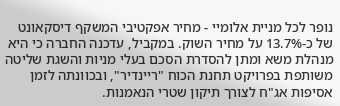נופר לכל מניית אלומיי - מחיר אפקטיבי המשקף דיסקאונט של כ-13.7% על מחיר השוק. במקביל, עדכנה החברה כי היא מנהלת משא ומתן להסדרת הסכם בעלי מניות והשגת שליטה משותפת בפרויקט תחנת הכוח "ריינדיר", ובכוונתה לזמן אסיפות אג"ח לצורך תיקון שטרי הנאמנות.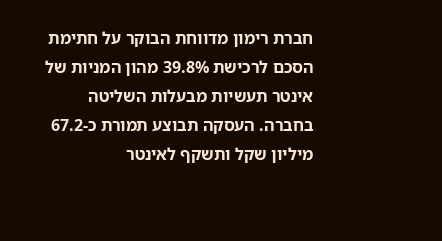חברת רימון מדווחת הבוקר על חתימת הסכם לרכישת 39.8% מהון המניות של אינטר תעשיות מבעלות השליטה בחברה. העסקה תבוצע תמורת כ-67.2 מיליון שקל ותשקף לאינטר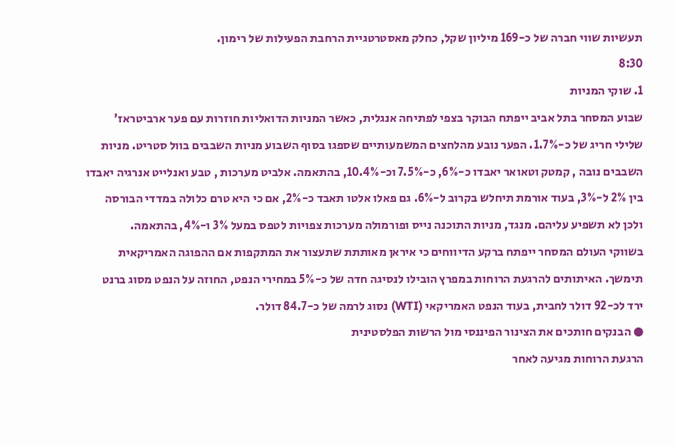תעשיות שווי חברה של כ-169 מיליון שקל, כחלק מאסטרטגיית הרחבת הפעילות של רימון.
8:30
1. שוקי המניות
שבוע המסחר בתל אביב ייפתח הבוקר בצפי לפתיחה אנגלית, כאשר המניות הדואליות חוזרות עם פער ארביטראז' שלילי חריג של כ-1.7%. הפער נובע מהלחצים המשמעותיים שספגו בסוף השבוע מניות השבבים בוול סטריט. מניות השבבים נובה , קמטק וטאואר יאבדו כ-6%, כ-7.5% וכ-10.4%, בהתאמה. אלביט מערכות , טבע ואנלייט אנרגיה יאבדו בין 2% ל-3%, בעוד אורמת תיחלש בקרוב ל-6%. גם פאלו אלטו תאבד כ-2%, אם כי היא טרם כלולה במדדי הבורסה ולכן לא תשפיע עליהם. מנגד, מניות התוכנה נייס ופורמולה מערכות צפויות לטפס במעל 3% ו-4%, בהתאמה.
בשווקי העולם המסחר ייפתח ברקע הדיווחים כי איראן מאותתת שתעצור את המתקפות אם ההפוגה האמריקאית תימשך. האיתותים להרגעת הרוחות במפרץ הובילו לנסיגה חדה של כ-5% במחירי הנפט, החוזה על הנפט מסוג ברנט ירד לכ-92 דולר לחבית, בעוד הנפט האמריקאי (WTI) נסוג לרמה של כ-84.7 דולר.
● הבנקים חותכים את הצינור הפיננסי מול הרשות הפלסטינית
הרגעת הרוחות מגיעה לאחר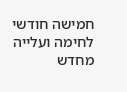חמישה חודשי לחימה ועלייה מחדש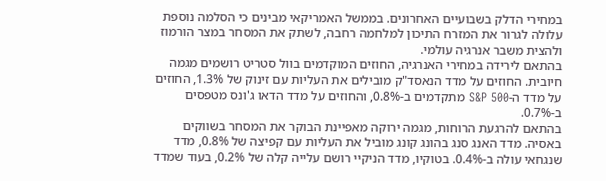במחירי הדלק בשבועיים האחרונים. בממשל האמריקאי מבינים כי הסלמה נוספת עלולה לגרור את המזרח התיכון למלחמה רחבה, לשתק את המסחר במצר הורמוז ולהצית משבר אנרגיה עולמי.
בהתאם לירידה במחירי האנרגיה, החוזים המוקדמים בוול סטריט רושמים מגמה חיובית. החוזים על מדד הנאסד"ק מובילים את העליות עם זינוק של 1.3%, החוזים על מדד ה-S&P 500 מתקדמים ב-0.8%, והחוזים על מדד הדאו ג'ונס מטפסים ב-0.7%.
בהתאם להרגעת הרוחות, מגמה ירוקה מאפיינת הבוקר את המסחר בשווקים באסיה. מדד האנג סנג בהונג קונג מוביל את העליות עם קפיצה של 0.8%, מדד שנגחאי עולה ב-0.4%. בטוקיו, מדד הניקיי רושם עלייה קלה של 0.2%, בעוד שמדד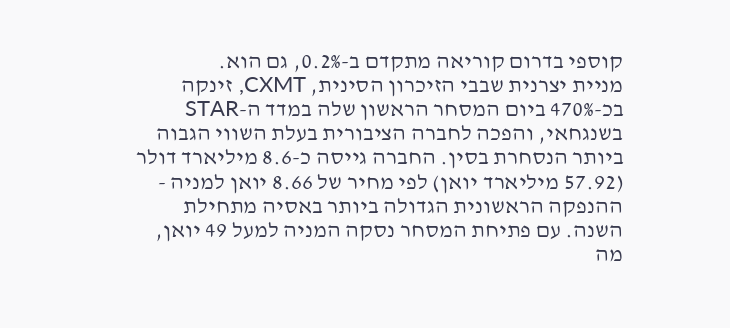קוספי בדרום קוריאה מתקדם ב-0.2%, גם הוא.
מניית יצרנית שבבי הזיכרון הסינית, CXMT, זינקה בכ-470% ביום המסחר הראשון שלה במדד ה-STAR בשנגחאי, והפכה לחברה הציבורית בעלת השווי הגבוה ביותר הנסחרת בסין. החברה גייסה כ-8.6 מיליארד דולר (57.92 מיליארד יואן) לפי מחיר של 8.66 יואן למניה - ההנפקה הראשונית הגדולה ביותר באסיה מתחילת השנה. עם פתיחת המסחר נסקה המניה למעל 49 יואן, מה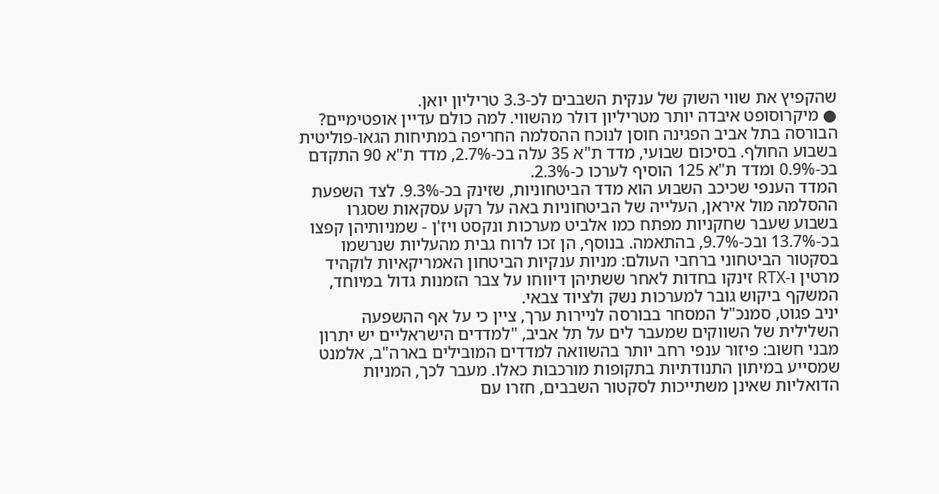שהקפיץ את שווי השוק של ענקית השבבים לכ-3.3 טריליון יואן.
● מיקרוסופט איבדה יותר מטריליון דולר מהשווי. למה כולם עדיין אופטימיים?
הבורסה בתל אביב הפגינה חוסן לנוכח ההסלמה החריפה במתיחות הגאו-פוליטית בשבוע החולף. בסיכום שבועי, מדד ת"א 35 עלה בכ-2.7%, מדד ת"א 90 התקדם בכ-0.9% ומדד ת"א 125 הוסיף לערכו כ-2.3%.
המדד הענפי שכיכב השבוע הוא מדד הביטחוניות, שזינק בכ-9.3%. לצד השפעת ההסלמה מול איראן, העלייה של הביטחוניות באה על רקע עסקאות שסגרו בשבוע שעבר שחקניות מפתח כמו אלביט מערכות ונקסט ויז'ן - שמניותיהן קפצו בכ-13.7% ובכ-9.7%, בהתאמה. בנוסף, הן זכו לרוח גבית מהעליות שנרשמו בסקטור הביטחוני ברחבי העולם: מניות ענקיות הביטחון האמריקאיות לוקהיד מרטין ו-RTX זינקו בחדות לאחר ששתיהן דיווחו על צבר הזמנות גדול במיוחד, המשקף ביקוש גובר למערכות נשק ולציוד צבאי.
יניב פגוט, סמנכ"ל המסחר בבורסה לניירות ערך, ציין כי על אף ההשפעה השלילית של השווקים שמעבר לים על תל אביב, "למדדים הישראליים יש יתרון מבני חשוב: פיזור ענפי רחב יותר בהשוואה למדדים המובילים בארה"ב, אלמנט שמסייע במיתון התנודתיות בתקופות מורכבות כאלו. מעבר לכך, המניות הדואליות שאינן משתייכות לסקטור השבבים, חזרו עם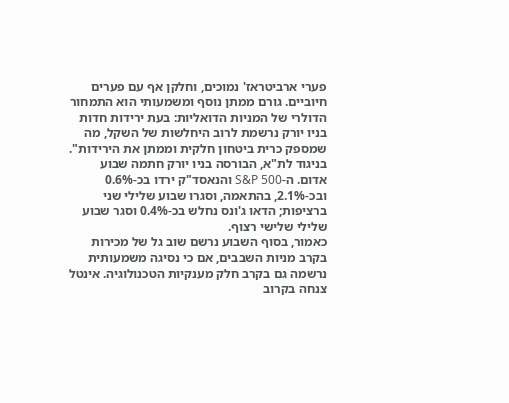פערי ארביטראז' נמוכים, וחלקן אף עם פערים חיוביים. גורם ממתן נוסף ומשמעותי הוא התמחור הדולרי של המניות הדואליות: בעת ירידות חדות בניו יורק נרשמת לרוב היחלשות של השקל, מה שמספק כרית ביטחון חלקית וממתן את הירידות".
בניגוד לת"א, הבורסה בניו יורק חתמה שבוע אדום. ה-S&P 500 והנאסד"ק ירדו בכ-0.6% ובכ-2.1%, בהתאמה, וסגרו שבוע שלילי שני ברציפות; הדאו ג'ונס נחלש בכ-0.4% וסגר שבוע שלילי שלישי רצוף.
כאמור, בסוף השבוע נרשם שוב גל של מכירות בקרב מניות השבבים, אם כי נסיגה משמעותית נרשמה גם בקרב חלק מענקיות הטכנולוגיה. אינטל צנחה בקרוב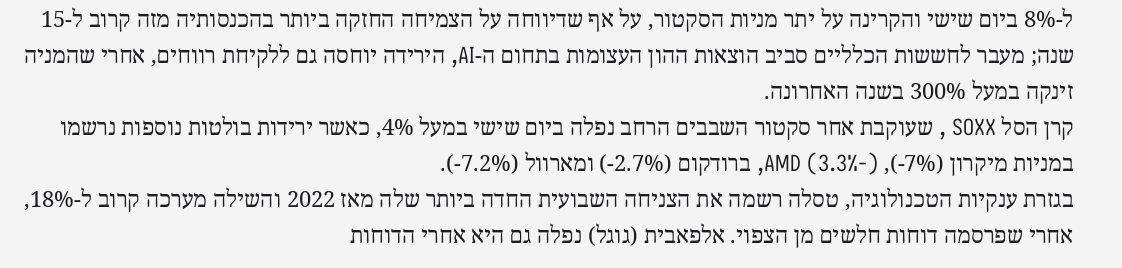ל-8% ביום שישי והקרינה על יתר מניות הסקטור, על אף שדיווחה על הצמיחה החזקה ביותר בהכנסותיה מזה קרוב ל-15 שנה; מעבר לחששות הכלליים סביב הוצאות ההון העצומות בתחום ה-AI, הירידה יוחסה גם ללקיחת רווחים, אחרי שהמניה זינקה במעל 300% בשנה האחרונה.
קרן הסל SOXX , שעוקבת אחר סקטור השבבים הרחב נפלה ביום שישי במעל 4%, כאשר ירידות בולטות נוספות נרשמו במניות מיקרון (7%-), AMD (3.3%-), ברודקום (2.7%-) ומארוול (7.2%-).
בגזרת ענקיות הטכנולוגיה, טסלה רשמה את הצניחה השבועית החדה ביותר שלה מאז 2022 והשילה מערכה קרוב ל-18%, אחרי שפרסמה דוחות חלשים מן הצפוי. אלפאבית (גוגל) נפלה גם היא אחרי הדוחות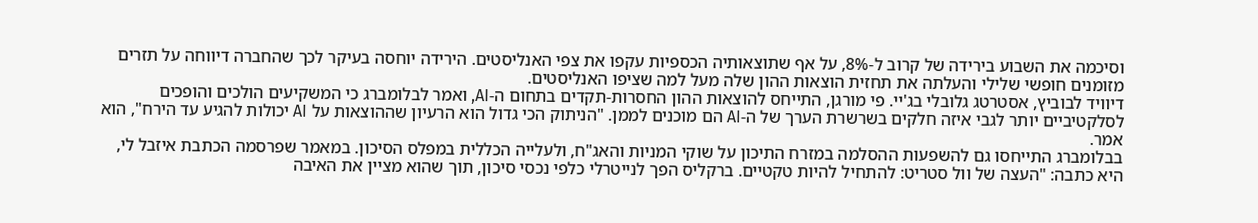וסיכמה את השבוע בירידה של קרוב ל-8%, על אף שתוצאותיה הכספיות עקפו את צפי האנליסטים. הירידה יוחסה בעיקר לכך שהחברה דיווחה על תזרים מזומנים חופשי שלילי והעלתה את תחזית הוצאות ההון שלה מעל למה שציפו האנליסטים.
דיוויד לבוביץ, אסטרטג גלובלי בג'יי. פי מורגן, התייחס להוצאות ההון החסרות-תקדים בתחום ה-AI, ואמר לבלומברג כי המשקיעים הולכים והופכים לסלקטיביים יותר לגבי איזה חלקים בשרשרת הערך של ה-AI הם מוכנים לממן. "הניתוק הכי גדול הוא הרעיון שההוצאות על AI יכולות להגיע עד הירח", הוא אמר.
בבלומברג התייחסו גם להשפעות ההסלמה במזרח התיכון על שוקי המניות והאג"ח, ולעלייה הכללית במפלס הסיכון. במאמר שפרסמה הכתבת איזבל לי, היא כתבה: "העצה של וול סטריט: להתחיל להיות טקטיים. ברקליס הפך לנייטרלי כלפי נכסי סיכון, תוך שהוא מציין את האיבה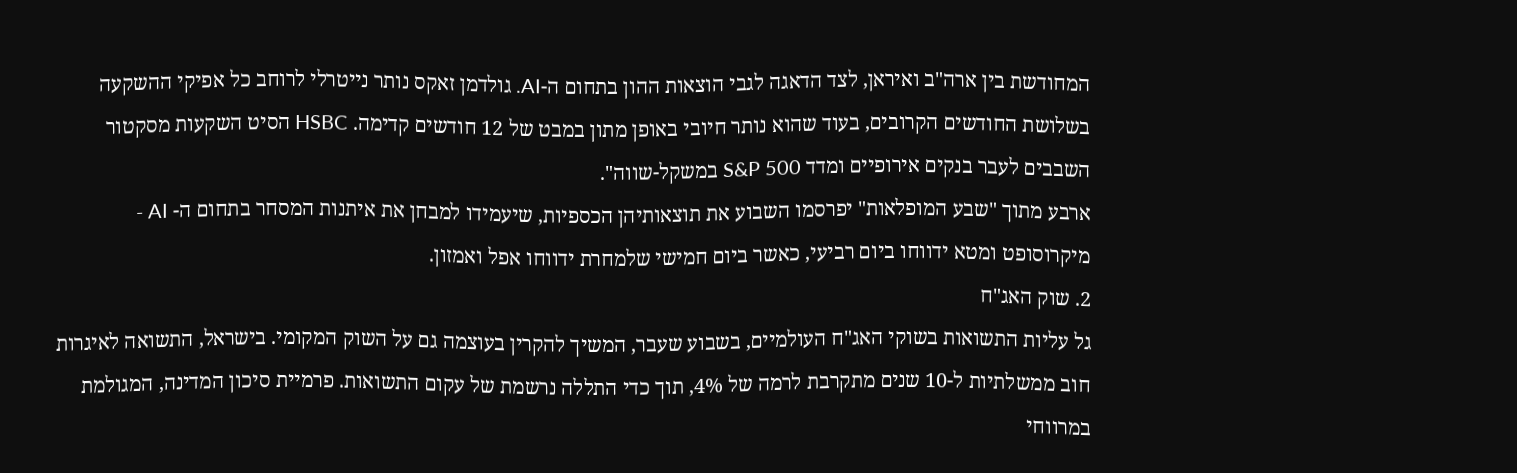המחודשת בין ארה"ב ואיראן, לצד הדאגה לגבי הוצאות ההון בתחום ה-AI. גולדמן זאקס נותר נייטרלי לרוחב כל אפיקי ההשקעה בשלושת החודשים הקרובים, בעוד שהוא נותר חיובי באופן מתון במבט של 12 חודשים קדימה. HSBC הסיט השקעות מסקטור השבבים לעבר בנקים אירופיים ומדד S&P 500 במשקל-שווה".
ארבע מתוך "שבע המופלאות" יפרסמו השבוע את תוצאותיהן הכספיות, שיעמידו למבחן את איתנות המסחר בתחום ה- AI - מיקרוסופט ומטא ידווחו ביום רביעי, כאשר ביום חמישי שלמחרת ידווחו אפל ואמזון.
2. שוק האג"ח
גל עליות התשואות בשוקי האג"ח העולמיים, בשבוע שעבר, המשיך להקרין בעוצמה גם על השוק המקומי. בישראל, התשואה לאיגרות חוב ממשלתיות ל-10 שנים מתקרבת לרמה של 4%, תוך כדי התללה נרשמת של עקום התשואות. פרמיית סיכון המדינה, המגולמת במרווחי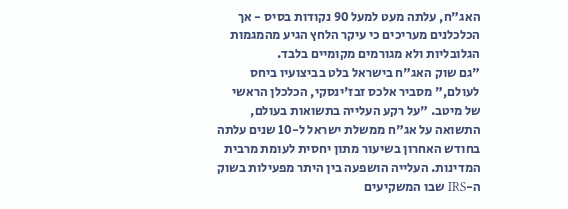האג"ח, עלתה מעט למעל 90 נקודות בסיס - אך הכלכלנים מעריכים כי עיקר הלחץ הגיע מהמגמות הגלובליות ולא מגורמים מקומיים בלבד.
"גם שוק האג"ח בישראל בלט בביצועיו ביחס לעולם," מסביר אלכס זבז'ינסקי, הכלכלן הראשי של מיטב. "על רקע העלייה בתשואות בעולם, התשואה על אג"ח ממשלת ישראל ל-10 שנים עלתה בחודש האחרון בשיעור מתון יחסית לעומת מרבית המדינות. העלייה הושפעה בין היתר מפעילות בשוק ה-IRS שבו המשקיעים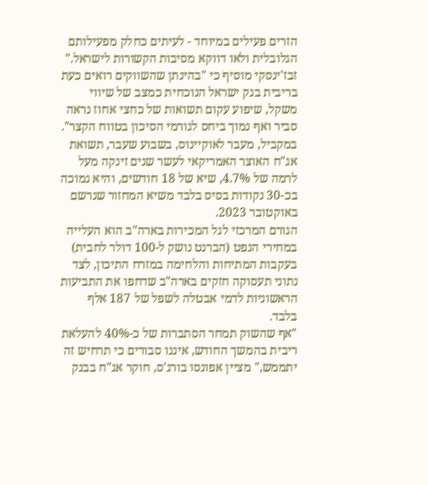הזרים פעילים במיוחד - לעיתים כחלק מפעילותם הגלובלית ולאו דווקא מסיבות הקשורות לישראל."
זבז'ינסקי מוסיף כי "בהינתן שהשווקים רואים כעת בריבית בנק ישראל הנוכחית כמצב של שיווי משקל, שיפוע עקום תשואות של כחצי אחוז נראה סביר ואף נמוך ביחס לגורמי הסיכון בטווח הקצר".
במקביל, מעבר לאוקיינוס, בשבוע שעבר, תשואת אג"ח האוצר האמריקאי לעשר שנים זינקה מעל לרמה של 4.7%, שיא של 18 חודשים, והיא נמוכה בכ-30 נקודות בסיס בלבד משיא המחזור שנרשם באוקטובר 2023.
הגורם המרכזי לגל המכירות בארה"ב הוא העלייה במחירי הנפט (הברנט נושק ל-100 דולר לחבית) בעקבות המתיחות והלחימה במזרח התיכון, לצד נתוני תעסוקה חזקים בארה"ב שדחפו את התביעות הראשוניות לדמי אבטלה לשפל של 187 אלף בלבד.
"אף שהשוק תמחר הסתברות של כ-40% להעלאת ריבית בהמשך החודש, איננו סבורים כי תרחיש זה יתממש," מציין אפונסו בורג'ס, חוקר אג"ח בבנק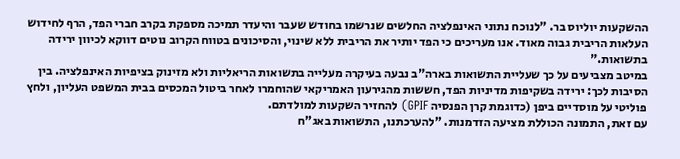ההשקעות יוליוס בר. "לנוכח נתוני האינפלציה החלשים שנרשמו בחודש שעבר והיעדר תמיכה מספקת בקרב חברי הפד, הרף לחידוש העלאות הריבית גבוה מאוד. אנו מעריכים כי הפד יותיר את הריבית ללא שינוי, והסיכונים בטווח הקרוב נוטים דווקא לכיוון ירידה בתשואות."
במיטב מצביעים על כך שעליית התשואות בארה"ב נבעה בעיקרה מעלייה בתשואות הריאליות ולא מזינוק בציפיות האינפלציה. בין הסיבות לכך: ירידה בשקיפות מדיניות הפד, חששות מהגירעון האמריקאי שהוחמרו לאחר ביטול המכסים בבית המשפט העליון, ולחץ פוליטי על מוסדיים ביפן (כדוגמת קרן הפנסיה GPIF) להחזיר השקעות למולדתם.
עם זאת, התמונה הכוללת מציעה הזדמנות. "להערכתנו, התשואות באג"ח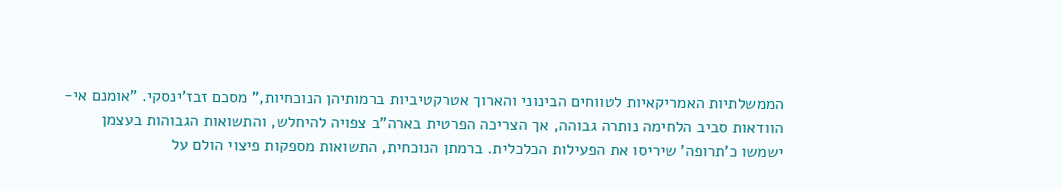הממשלתיות האמריקאיות לטווחים הבינוני והארוך אטרקטיביות ברמותיהן הנוכחיות," מסכם זבז'ינסקי. "אומנם אי-הוודאות סביב הלחימה נותרה גבוהה, אך הצריכה הפרטית בארה"ב צפויה להיחלש, והתשואות הגבוהות בעצמן ישמשו כ'תרופה' שיריסו את הפעילות הכלכלית. ברמתן הנוכחית, התשואות מספקות פיצוי הולם על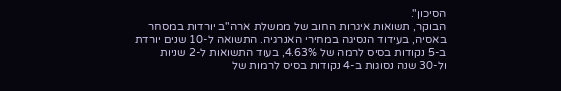הסיכון".
הבוקר, תשואות איגרות החוב של ממשלת ארה"ב יורדות במסחר באסיה, בעידוד הנסיגה במחירי האנרגיה. התשואה ל-10 שנים יורדת ב-5 נקודות בסיס לרמה של 4.63%, בעוד התשואות ל-2 שניות ול-30 שנה נסוגות ב-4 נקודות בסיס לרמות של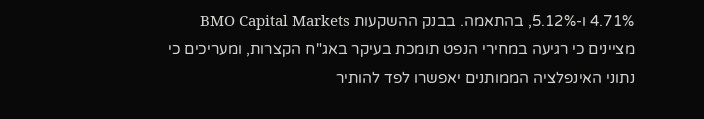4.71% ו-5.12%, בהתאמה. בבנק ההשקעות BMO Capital Markets מציינים כי רגיעה במחירי הנפט תומכת בעיקר באג"ח הקצרות, ומעריכים כי נתוני האינפלציה הממותנים יאפשרו לפד להותיר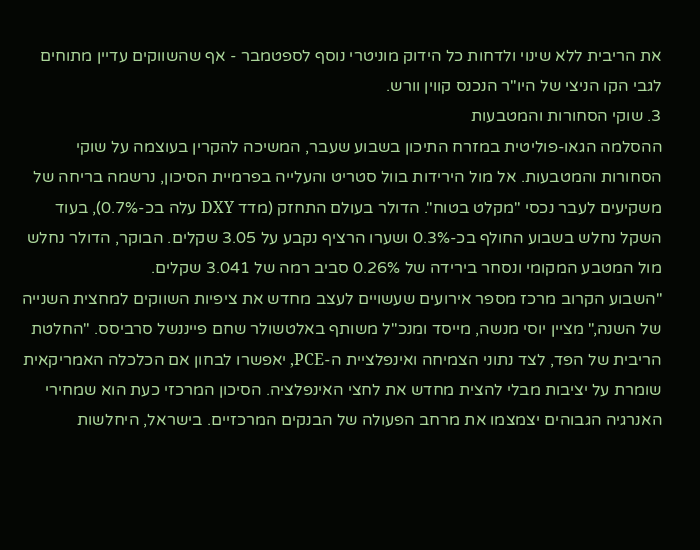את הריבית ללא שינוי ולדחות כל הידוק מוניטרי נוסף לספטמבר - אף שהשווקים עדיין מתוחים לגבי הקו הניצי של היו"ר הנכנס קווין וורש.
3. שוקי הסחורות והמטבעות
ההסלמה הגאו-פוליטית במזרח התיכון בשבוע שעבר, המשיכה להקרין בעוצמה על שוקי הסחורות והמטבעות. אל מול הירידות בוול סטריט והעלייה בפרמיית הסיכון, נרשמה בריחה של משקיעים לעבר נכסי "מקלט בטוח". הדולר בעולם התחזק (מדד DXY עלה בכ-0.7%), בעוד השקל נחלש בשבוע החולף בכ-0.3% ושערו הרציף נקבע על 3.05 שקלים. הבוקר, הדולר נחלש מול המטבע המקומי ונסחר בירידה של 0.26% סביב רמה של 3.041 שקלים.
"השבוע הקרוב מרכז מספר אירועים שעשויים לעצב מחדש את ציפיות השווקים למחצית השנייה של השנה," מציין יוסי מנשה, מייסד ומנכ"ל משותף באלטשולר שחם פייננשל סרביסס. "החלטת הריבית של הפד, לצד נתוני הצמיחה ואינפלציית ה-PCE, יאפשרו לבחון אם הכלכלה האמריקאית שומרת על יציבות מבלי להצית מחדש את לחצי האינפלציה. הסיכון המרכזי כעת הוא שמחירי האנרגיה הגבוהים יצמצמו את מרחב הפעולה של הבנקים המרכזיים. בישראל, היחלשות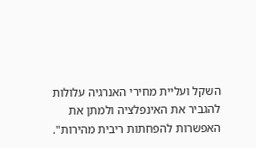השקל ועליית מחירי האנרגיה עלולות להגביר את האינפלציה ולמתן את האפשרות להפחתות ריבית מהירות".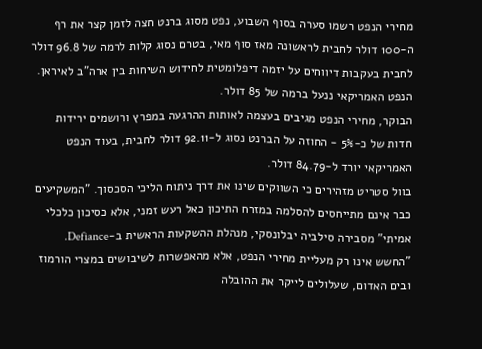מחירי הנפט רשמו סערה בסוף השבוע, נפט מסוג ברנט חצה לזמן קצר את רף ה-100 דולר לחבית לראשונה מאז סוף מאי, בטרם נסוג קלות לרמה של 96.8 דולר לחבית בעקבות דיווחים על יזמה דיפלומטית לחידוש השיחות בין ארה"ב לאיראן. הנפט האמריקאי ננעל ברמה של 85 דולר.
הבוקר, מחירי הנפט מגיבים בעצמה לאותות ההרגעה במפרץ ורושמים ירידות חדות של כ-5% - החוזה על הברנט נסוג ל-92.11 דולר לחבית, בעוד הנפט האמריקאי יורד ל-84.79 דולר.
בוול סטריט מזהירים כי השווקים שינו את דרך ניתוח הליכי הסכסוך. "המשקיעים כבר אינם מתייחסים להסלמה במזרח התיכון כאל רעש זמני, אלא כסיכון כלכלי אמיתי" מסבירה סילביה יבלונסקי, מנהלת ההשקעות הראשית ב-Defiance. "החשש אינו רק מעליית מחירי הנפט, אלא מהאפשרות לשיבושים במצרי הורמוז ובים האדום, שעלולים לייקר את ההובלה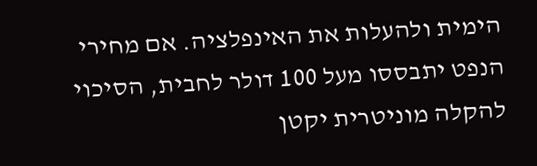הימית ולהעלות את האינפלציה. אם מחירי הנפט יתבססו מעל 100 דולר לחבית, הסיכוי להקלה מוניטרית יקטן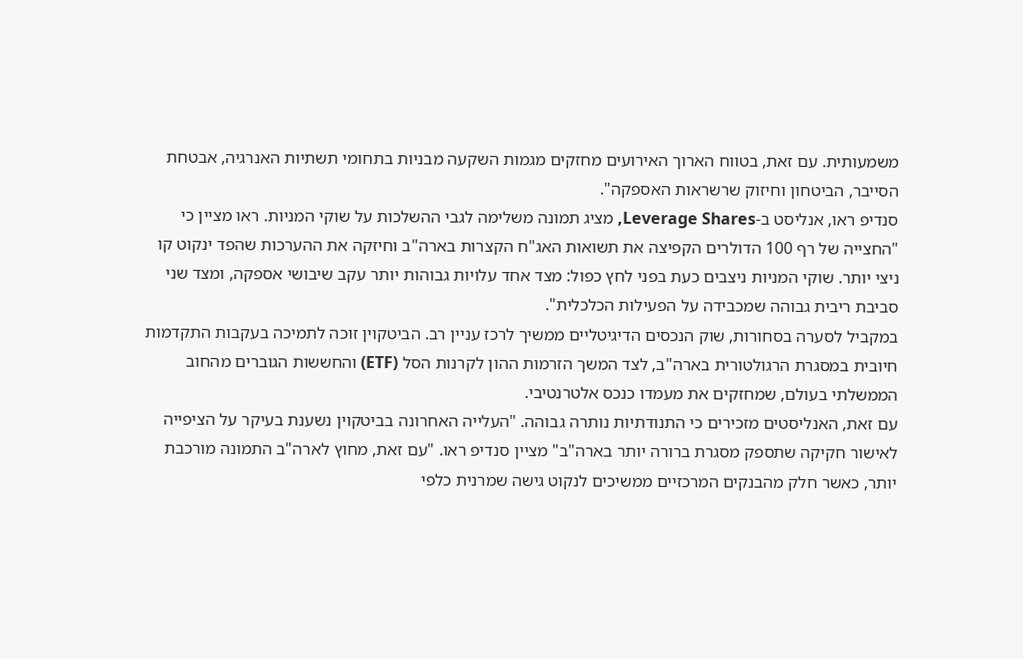משמעותית. עם זאת, בטווח הארוך האירועים מחזקים מגמות השקעה מבניות בתחומי תשתיות האנרגיה, אבטחת הסייבר, הביטחון וחיזוק שרשראות האספקה".
סנדיפ ראו, אנליסט ב-Leverage Shares, מציג תמונה משלימה לגבי ההשלכות על שוקי המניות. ראו מציין כי "החצייה של רף 100 הדולרים הקפיצה את תשואות האג"ח הקצרות בארה"ב וחיזקה את ההערכות שהפד ינקוט קו ניצי יותר. שוקי המניות ניצבים כעת בפני לחץ כפול: מצד אחד עלויות גבוהות יותר עקב שיבושי אספקה, ומצד שני סביבת ריבית גבוהה שמכבידה על הפעילות הכלכלית".
במקביל לסערה בסחורות, שוק הנכסים הדיגיטליים ממשיך לרכז עניין רב. הביטקוין זוכה לתמיכה בעקבות התקדמות חיובית במסגרת הרגולטורית בארה"ב, לצד המשך הזרמות ההון לקרנות הסל (ETF) והחששות הגוברים מהחוב הממשלתי בעולם, שמחזקים את מעמדו כנכס אלטרנטיבי.
עם זאת, האנליסטים מזכירים כי התנודתיות נותרה גבוהה. "העלייה האחרונה בביטקוין נשענת בעיקר על הציפייה לאישור חקיקה שתספק מסגרת ברורה יותר בארה"ב" מציין סנדיפ ראו. "עם זאת, מחוץ לארה"ב התמונה מורכבת יותר, כאשר חלק מהבנקים המרכזיים ממשיכים לנקוט גישה שמרנית כלפי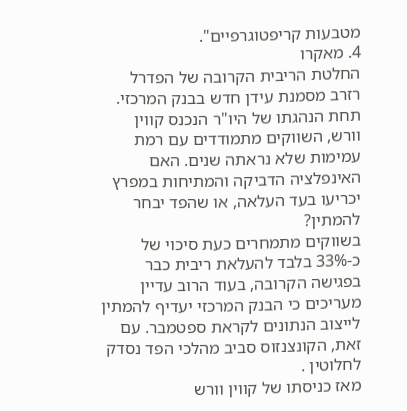מטבעות קריפטוגרפיים".
4. מאקרו
החלטת הריבית הקרובה של הפדרל רזרב מסמנת עידן חדש בבנק המרכזי. תחת הנהגתו של היו"ר הנכנס קווין וורש, השווקים מתמודדים עם רמת עמימות שלא נראתה שנים. האם האינפלציה הדביקה והמתיחות במפרץ יכריעו בעד העלאה, או שהפד יבחר להמתין?
בשווקים מתמחרים כעת סיכוי של כ-33% בלבד להעלאת ריבית כבר בפגישה הקרובה, בעוד הרוב עדיין מעריכים כי הבנק המרכזי יעדיף להמתין לייצוב הנתונים לקראת ספטמבר. עם זאת, הקונצנזוס סביב מהלכי הפד נסדק לחלוטין .
מאז כניסתו של קווין וורש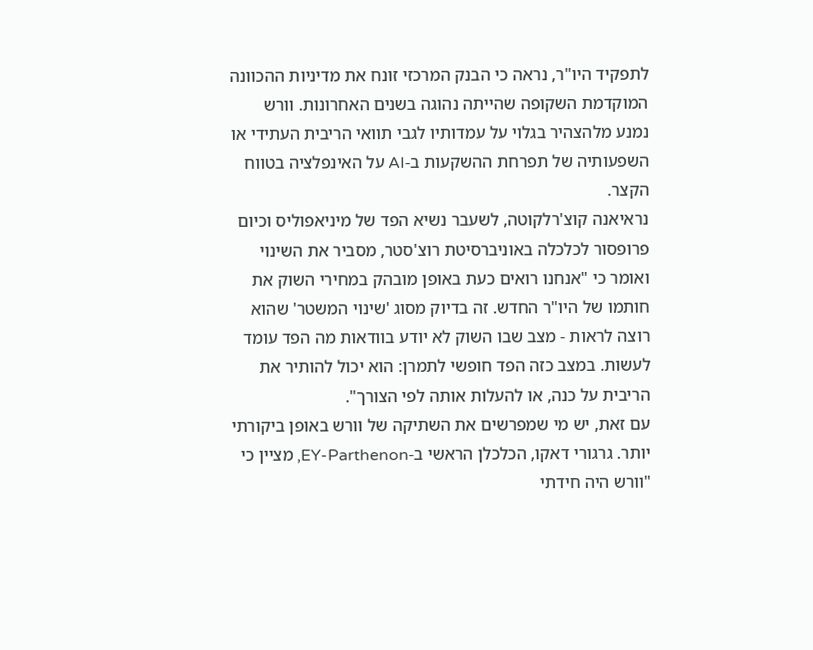לתפקיד היו"ר, נראה כי הבנק המרכזי זונח את מדיניות ההכוונה המוקדמת השקופה שהייתה נהוגה בשנים האחרונות. וורש נמנע מלהצהיר בגלוי על עמדותיו לגבי תוואי הריבית העתידי או השפעותיה של תפרחת ההשקעות ב-AI על האינפלציה בטווח הקצר.
נראיאנה קוצ'רלקוטה, לשעבר נשיא הפד של מיניאפוליס וכיום פרופסור לכלכלה באוניברסיטת רוצ'סטר, מסביר את השינוי ואומר כי "אנחנו רואים כעת באופן מובהק במחירי השוק את חותמו של היו"ר החדש. זה בדיוק מסוג 'שינוי המשטר' שהוא רוצה לראות - מצב שבו השוק לא יודע בוודאות מה הפד עומד לעשות. במצב כזה הפד חופשי לתמרן: הוא יכול להותיר את הריבית על כנה, או להעלות אותה לפי הצורך".
עם זאת, יש מי שמפרשים את השתיקה של וורש באופן ביקורתי יותר. גרגורי דאקו, הכלכלן הראשי ב-EY-Parthenon, מציין כי "וורש היה חידתי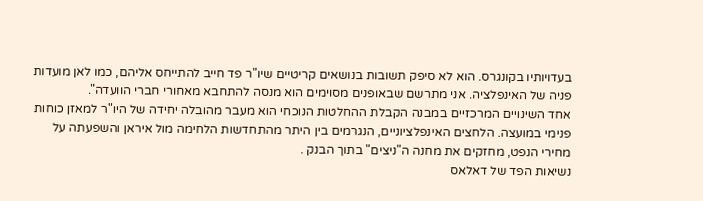בעדויותיו בקונגרס. הוא לא סיפק תשובות בנושאים קריטיים שיו"ר פד חייב להתייחס אליהם, כמו לאן מועדות פניה של האינפלציה. אני מתרשם שבאופנים מסוימים הוא מנסה להתחבא מאחורי חברי הוועדה".
אחד השינויים המרכזיים במבנה הקבלת ההחלטות הנוכחי הוא מעבר מהובלה יחידה של היו"ר למאזן כוחות פנימי במועצה. הלחצים האינפלציוניים, הנגרמים בין היתר מהתחדשות הלחימה מול איראן והשפעתה על מחירי הנפט, מחזקים את מחנה ה"ניצים" בתוך הבנק .
נשיאות הפד של דאלאס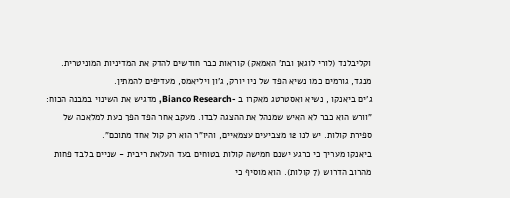וקליבלנד (לורי לוגאן ובת' האמאק) קוראות כבר חודשים להדק את המדיניות המוניטרית. מנגד, גורמים כמו נשיא הפד של ניו יורק, ג'ון ויליאמס, מעדיפים להמתין.
ג'ים ביאנקו , נשיא ואסטרטג מאקרו ב -Bianco Research, מדגיש את השינוי במבנה הכוח: "וורש הוא כבר לא האיש שמנהל את ההצגה לבדו. מעקב אחר הפד הפך כעת למלאכה של ספירת קולות. יש לנו 12 מצביעים עצמאיים, והיו"ר הוא רק קול אחד מתוכם".
ביאנקו מעריך כי כרגע ישנם חמישה קולות בטוחים בעד העלאת ריבית - שניים בלבד פחות מהרוב הדרוש (7 קולות). הוא מוסיף כי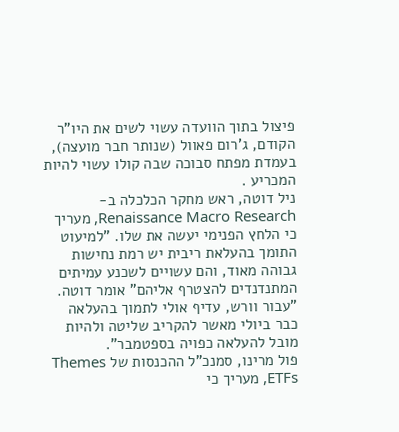פיצול בתוך הוועדה עשוי לשים את היו"ר הקודם, ג'רום פאוול (שנותר חבר מועצה), בעמדת מפתח סבוכה שבה קולו עשוי להיות המכריע .
ניל דוטה, ראש מחקר הכלכלה ב-Renaissance Macro Research, מעריך כי הלחץ הפנימי יעשה את שלו. "למיעוט התומך בהעלאת ריבית יש רמת נחישות גבוהה מאוד, והם עשויים לשכנע עמיתים המתנדנדים להצטרף אליהם" אומר דוטה. "עבור וורש, עדיף אולי לתמוך בהעלאה כבר ביולי מאשר להקריב שליטה ולהיות מובל להעלאה כפויה בספטמבר".
פול מרינו, סמנכ"ל ההכנסות של Themes ETFs, מעריך כי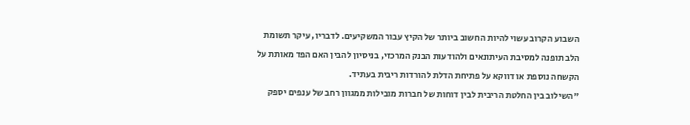השבוע הקרוב עשוי להיות החשוב ביותר של הקיץ עבור המשקיעים. לדבריו, עיקר תשומת הלב תופנה למסיבת העיתונאים ולהודעות הבנק המרכזי, בניסיון להבין האם הפד מאותת על הקשחה נוספת או דווקא על פתיחת הדלת להורדות ריבית בעתיד.
"השילוב בין החלטת הריבית לבין דוחות של חברות מובילות ממגוון רחב של ענפים יספק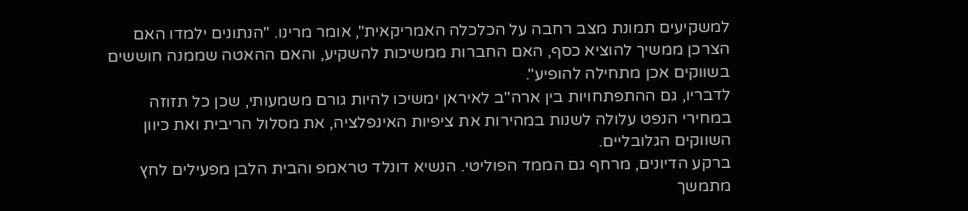למשקיעים תמונת מצב רחבה על הכלכלה האמריקאית", אומר מרינו. "הנתונים ילמדו האם הצרכן ממשיך להוציא כסף, האם החברות ממשיכות להשקיע, והאם ההאטה שממנה חוששים בשווקים אכן מתחילה להופיע".
לדבריו, גם ההתפתחויות בין ארה"ב לאיראן ימשיכו להיות גורם משמעותי, שכן כל תזוזה במחירי הנפט עלולה לשנות במהירות את ציפיות האינפלציה, את מסלול הריבית ואת כיוון השווקים הגלובליים.
ברקע הדיונים, מרחף גם הממד הפוליטי. הנשיא דונלד טראמפ והבית הלבן מפעילים לחץ מתמשך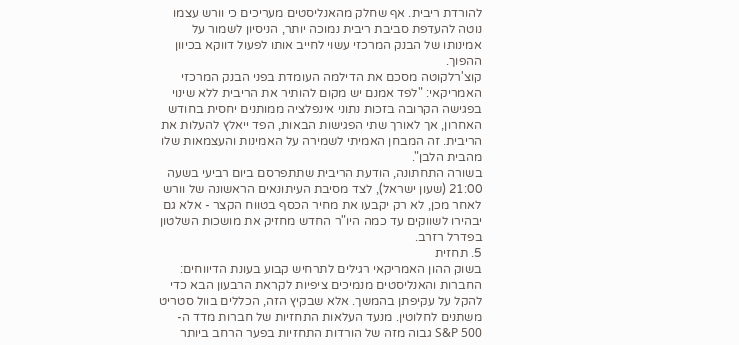להורדת ריבית. אף שחלק מהאנליסטים מעריכים כי וורש עצמו נוטה להעדפת סביבת ריבית נמוכה יותר, הניסיון לשמור על אמינותו של הבנק המרכזי עשוי לחייב אותו לפעול דווקא בכיוון ההפוך.
קוצ'רלקוטה מסכם את הדילמה העומדת בפני הבנק המרכזי האמריקאי: "לפד אמנם יש מקום להותיר את הריבית ללא שינוי בפגישה הקרובה בזכות נתוני אינפלציה ממותנים יחסית בחודש האחרון, אך לאורך שתי הפגישות הבאות, הפד ייאלץ להעלות את הריבית. זה המבחן האמיתי לשמירה על האמינות והעצמאות שלו מהבית הלבן".
בשורה התחתונה, הודעת הריבית שתתפרסם ביום רביעי בשעה 21:00 (שעון ישראל), לצד מסיבת העיתונאים הראשונה של וורש לאחר מכן, לא רק יקבעו את מחיר הכסף בטווח הקצר - אלא גם יבהירו לשווקים עד כמה היו"ר החדש מחזיק את מושכות השלטון בפדרל רזרב.
5. תחזית
בשוק ההון האמריקאי רגילים לתרחיש קבוע בעונת הדיווחים: החברות והאנליסטים מנמיכים ציפיות לקראת הרבעון הבא כדי להקל על עקיפתן בהמשך. אלא שבקיץ הזה, הכללים בוול סטריט משתנים לחלוטין. מנעד העלאות התחזיות של חברות מדד ה-S&P 500 גבוה מזה של הורדות התחזיות בפער הרחב ביותר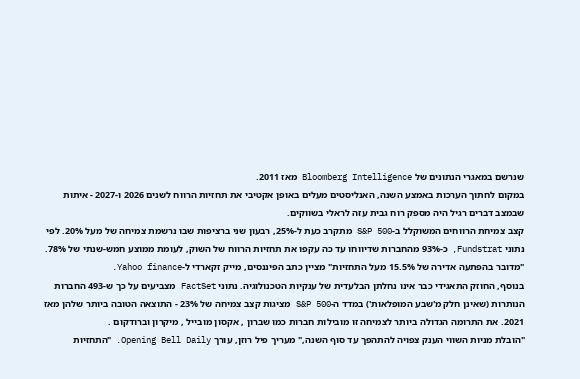שנרשם במאגרי הנתונים של Bloomberg Intelligence מאז 2011.
במקום לחתוך הערכות באמצע השנה, האנליסטים מעלים באופן אקטיבי את תחזיות הרווח לשנים 2026 ו-2027 - איתות שבמצב דברים רגיל היה מספק רוח גבית עזה לראלי בשווקים.
קצב צמיחת הרווחים המשוקלל ב-S&P 500 מתקרב כעת ל-25%, רבעון שני ברציפות שבו נרשמת צמיחה של מעל 20%. לפי נתוני Fundstrat, כ-93% מהחברות שדיווחו עד כה עקפו את תחזיות הרווח של השוק, לעומת ממוצע חמש-שנתי של 78%.
"מדובר בהפתעה אדירה של 15.5% מעל התחזיות" מציין כתב הפיננסים, מייק זקארדי ל-Yahoo finance.
בנוסף, החוזק התאגידי כבר אינו נחלתן הבלעדית של ענקיות הטכנולוגיה. נתוני FactSet מצביעים על כך ש-493 החברות הנותרות (שאינן חלק מ'שבע המופלאות') במדד ה-S&P 500 מציגות קצב צמיחה של 23% - התוצאה הטובה ביותר שלהן מאז 2021. את התרומה הגדולה ביותר לצמיחה זו מובילות חברות כמו שברון , אקסון מובייל , מיקרון וברודקום .
"הובלת מניות השווי הענק צפויה להתהפך עד סוף השנה," מעריך פיל רוזן, עורך Opening Bell Daily. "התחזיות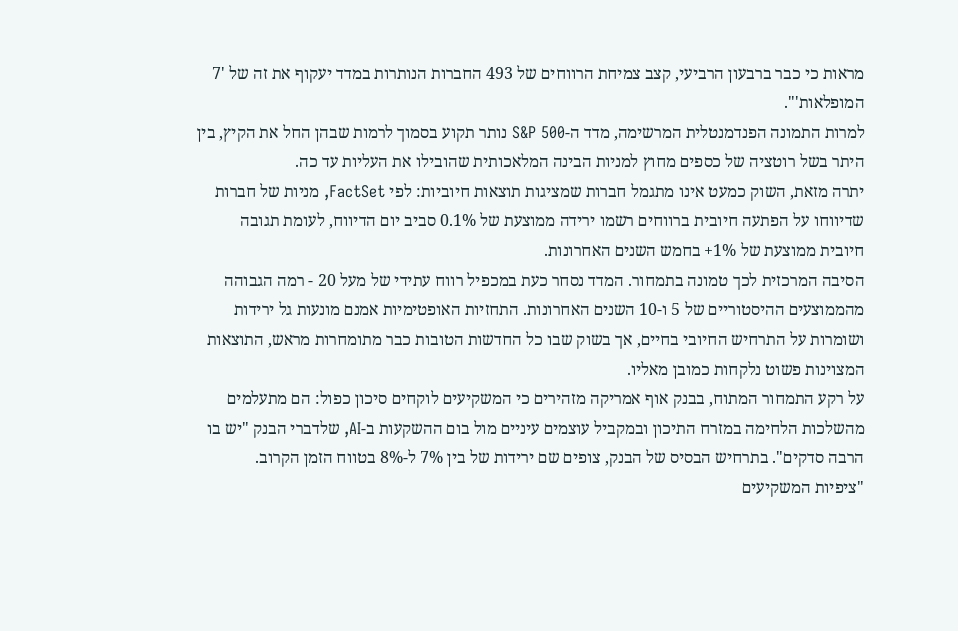מראות כי כבר ברבעון הרביעי, קצב צמיחת הרווחים של 493 החברות הנותרות במדד יעקוף את זה של '7 המופלאות'".
למרות התמונה הפנדמנטלית המרשימה, מדד ה-S&P 500 נותר תקוע בסמוך לרמות שבהן החל את הקיץ, בין היתר בשל רוטציה של כספים מחוץ למניות הבינה המלאכותית שהובילו את העליות עד כה.
יתרה מזאת, השוק כמעט אינו מתגמל חברות שמציגות תוצאות חיוביות: לפי FactSet, מניות של חברות שדיווחו על הפתעה חיובית ברווחים רשמו ירידה ממוצעת של 0.1% סביב יום הדיווח, לעומת תגובה חיובית ממוצעת של 1%+ בחמש השנים האחרונות.
הסיבה המרכזית לכך טמונה בתמחור. המדד נסחר כעת במכפיל רווח עתידי של מעל 20 - רמה הגבוהה מהממוצעים ההיסטוריים של 5 ו-10 השנים האחרונות. התחזיות האופטימיות אמנם מונעות גל ירידות ושומרות על התרחיש החיובי בחיים, אך בשוק שבו כל החדשות הטובות כבר מתומחרות מראש, התוצאות המצוינות פשוט נלקחות כמובן מאליו.
על רקע התמחור המתוח, בבנק אוף אמריקה מזהירים כי המשקיעים לוקחים סיכון כפול: הם מתעלמים מהשלכות הלחימה במזרח התיכון ובמקביל עוצמים עיניים מול בום ההשקעות ב-AI, שלדברי הבנק "יש בו הרבה סדקים". בתרחיש הבסיס של הבנק, צופים שם ירידות של בין 7% ל-8% בטווח הזמן הקרוב.
"ציפיות המשקיעים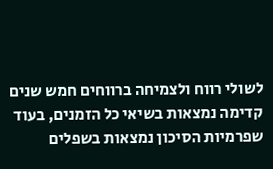לשולי רווח ולצמיחה ברווחים חמש שנים קדימה נמצאות בשיאי כל הזמנים, בעוד שפרמיות הסיכון נמצאות בשפלים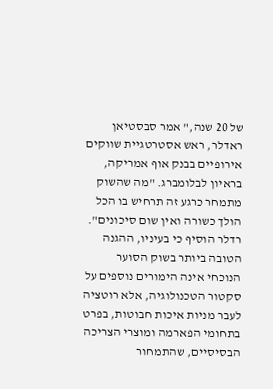של 20 שנה," אמר סבסטיאן ראדלר, ראש אסטרטגיית שווקים אירופיים בבנק אוף אמריקה, בראיון לבלומברג. "מה שהשוק מתמחר כרגע זה תרחיש בו הכל הולך כשורה ואין שום סיכונים".
רדלר הוסיף כי בעיניו, ההגנה הטובה ביותר בשוק הסוער הנוכחי אינה הימורים נוספים על סקטור הטכנולוגיה, אלא רוטציה לעבר מניות איכות חבוטות, בפרט בתחומי הפארמה ומוצרי הצריכה הבסיסיים, שהתמחור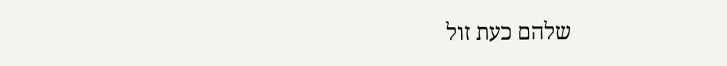שלהם כעת זול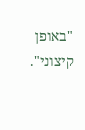"באופן קיצוני".